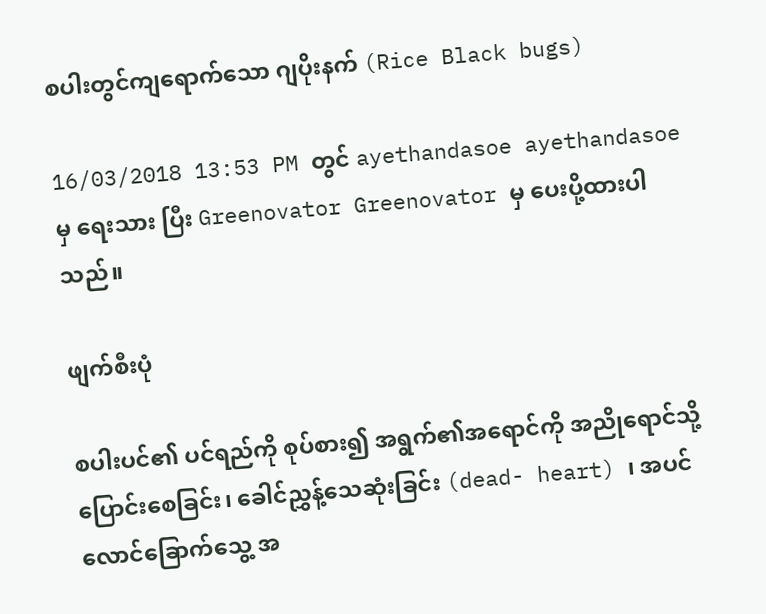စပါးတွင်ကျရောက်သော ဂျပိုးနက် (Rice Black bugs)

16/03/2018 13:53 PM တွင် ayethandasoe ayethandasoe မှ ရေးသား ပြီး Greenovator Greenovator မှ ပေးပို့ထားပါသည်။

ဖျက်စီးပုံ

စပါးပင်၏ ပင်ရည်ကို စုပ်စား၍ အရွက်၏အရောင်ကို အညိုရောင်သို့ပြောင်းစေခြင်း၊ ခေါင်ညွှန့်သေဆုံးခြင်း (dead- heart) ၊ အပင် လောင်ခြောက်သွေ့ အ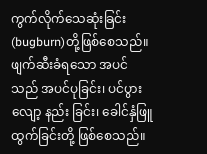ကွက်လိုက်သေဆုံးခြင်း (bugburn)တို့ဖြစ်စေသည်။ ဖျက်ဆီးခံရသော အပင်သည် အပင်ပုခြင်း၊ ပင်ပွားလျော့ နည်း ခြင်း၊ ခေါင်နှံဖြူထွက်ခြင်းတို့ ဖြစ်စေသည်။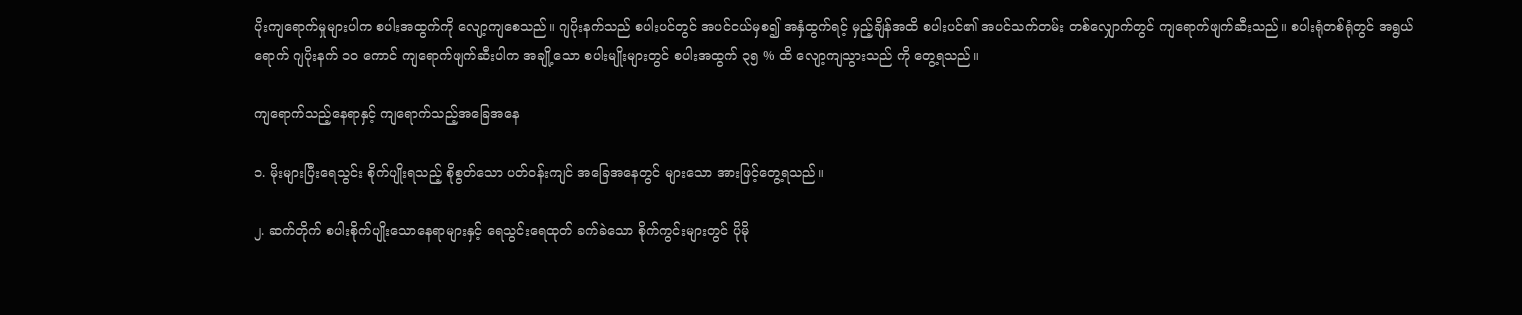ပိုးကျရောက်မှုများပါက စပါးအထွက်ကို လျော့ကျစေသည်။ ဂျပိုးနက်သည် စပါးပင်တွင် အပင်ငယ်မှစ၍ အနှံထွက်ရင့် မှည့်ချိန်အထိ စပါးပင်၏ အပင်သက်တမ်း တစ်လျှောက်တွင် ကျရောက်ဖျက်ဆီးသည်။ စပါးရုံတစ်ရုံတွင် အရွယ်ရောက် ဂျပိုးနက် ၁၀ ကောင် ကျရောက်ဖျက်ဆီးပါက အချို့သော စပါးမျိုးများတွင် စပါးအထွက် ၃၅ % ထိ လျော့ကျသွားသည် ကို တွေ့ရသည်။

ကျရောက်သည့်နေရာနှင့် ကျရောက်သည့်အခြေအနေ

၁. မိုးများပြီးရေသွင်း စိုက်ပျိုးရသည့် စိုစွတ်သော ပတ်ဝန်းကျင် အခြေအနေတွင် များသော အားဖြင့်တွေ့ရသည်။

၂. ဆက်တိုက် စပါးစိုက်ပျိုးသောနေရာများနှင့် ရေသွင်းရေထုတ် ခက်ခဲသော စိုက်ကွင်းများတွင် ပိုမို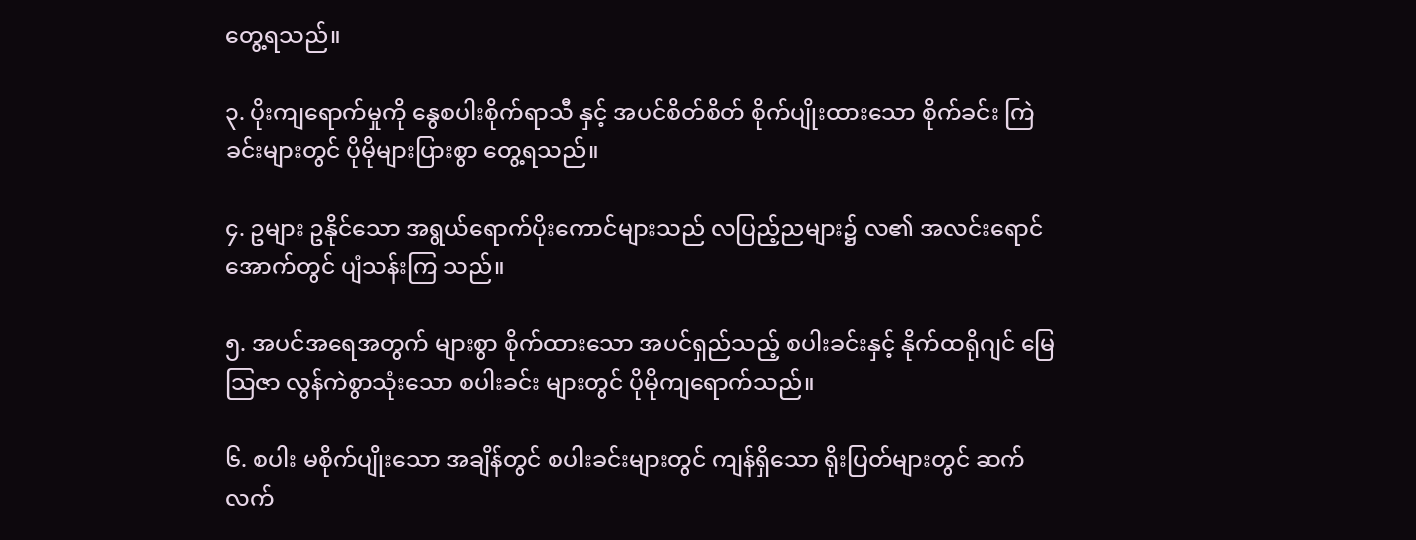တွေ့ရသည်။

၃. ပိုးကျရောက်မှုကို နွေစပါးစိုက်ရာသီ နှင့် အပင်စိတ်စိတ် စိုက်ပျိုးထားသော စိုက်ခင်း ကြဲခင်းများတွင် ပိုမိုများပြားစွာ တွေ့ရသည်။

၄. ဥများ ဥနိုင်သော အရွယ်ရောက်ပိုးကောင်များသည် လပြည့်ညများ၌ လ၏ အလင်းရောင်အောက်တွင် ပျံသန်းကြ သည်။

၅. အပင်အရေအတွက် များစွာ စိုက်ထားသော အပင်ရှည်သည့် စပါးခင်းနှင့် နိုက်ထရိုဂျင် မြေသြဇာ လွန်ကဲစွာသုံးသော စပါးခင်း များတွင် ပိုမိုကျရောက်သည်။

၆. စပါး မစိုက်ပျိုးသော အချိန်တွင် စပါးခင်းများတွင် ကျန်ရှိသော ရိုးပြတ်များတွင် ဆက်လက်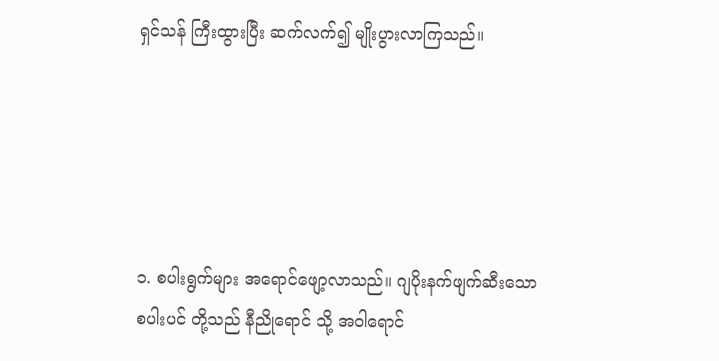ရှင်သန် ကြီးထွားပြီး ဆက်လက်၍ မျိုးပွားလာကြသည်။





၁. စပါးရွက်များ အရောင်ဖျော့လာသည်။ ဂျပိုးနက်ဖျက်ဆီးသော စပါးပင် တို့သည် နီညိုရောင် သို့ အဝါရောင်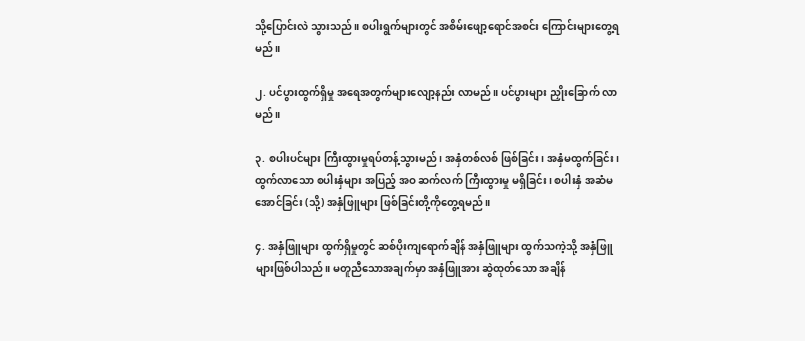သို့ပြောင်းလဲ သွားသည်။ စပါးရွက်များတွင် အစိမ်းဖျော့ရောင်အစင်း ကြောင်းများတွေ့ရမည်။

၂. ပင်ပွားထွက်ရှိမှု အရေအတွက်များလျော့နည်း လာမည်။ ပင်ပွားများ ညှိုးခြောက် လာမည်။

၃. စပါးပင်များ ကြီးထွားမှုရပ်တန့်သွားမည်၊ အနှံတစ်လစ် ဖြစ်ခြင်း၊ အနှံမထွက်ခြင်း၊ ထွက်လာသော စပါးနှံများ အပြည့် အဝ ဆက်လက် ကြီးထွားမှု မရှိခြင်း၊ စပါးနှံ အဆံမအောင်ခြင်း (သို့) အနှံဖြူများ ဖြစ်ခြင်းတို့ကိုတွေ့ရမည်။

၄. အနှံဖြူများ ထွက်ရှိမှုတွင် ဆစ်ပိုးကျရောက်ချိန် အနှံဖြူများ ထွက်သကဲ့သို့ အနှံဖြူများဖြစ်ပါသည်။ မတူညီသောအချက်မှာ အနှံဖြူအား ဆွဲထုတ်သော အချိန်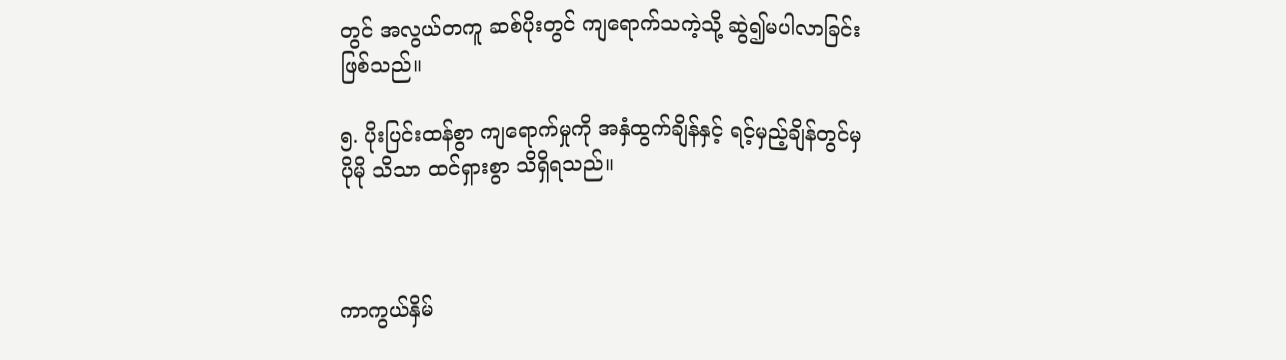တွင် အလွယ်တကူ ဆစ်ပိုးတွင် ကျရောက်သကဲ့သို့ ဆွဲ၍မပါလာခြင်း ဖြစ်သည်။

၅. ပိုးပြင်းထန်စွာ ကျရောက်မှုကို အနှံထွက်ချိန်နှင့် ရင့်မှည့်ချိန်တွင်မှ ပိုမို သိသာ ထင်ရှားစွာ သိရှိရသည်။



ကာကွယ်နှိမ်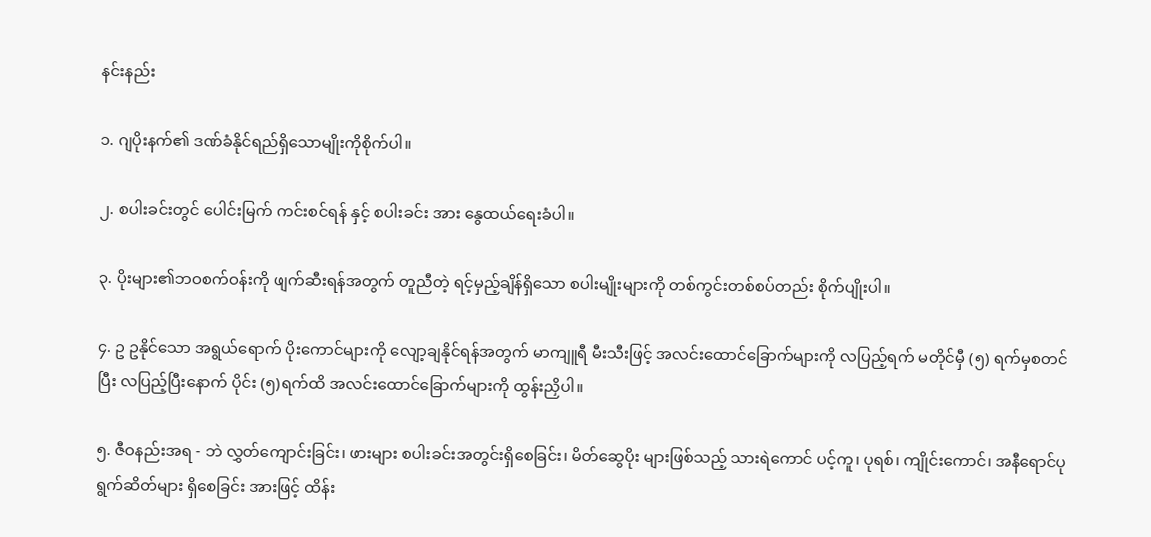နင်းနည်း

၁. ဂျပိုးနက်၏ ဒဏ်ခံနိုင်ရည်ရှိသောမျိုးကိုစိုက်ပါ။

၂. စပါးခင်းတွင် ပေါင်းမြက် ကင်းစင်ရန် နှင့် စပါးခင်း အား နွေထယ်ရေးခံပါ။

၃. ပိုးများ၏ဘဝစက်ဝန်းကို ဖျက်ဆီးရန်အတွက် တူညီတဲ့ ရင့်မှည့်ချိန်ရှိသော စပါးမျိုးများကို တစ်ကွင်းတစ်စပ်တည်း စိုက်ပျိုးပါ။

၄. ဥ ဥနိုင်သော အရွယ်ရောက် ပိုးကောင်များကို လျော့ချနိုင်ရန်အတွက် မာကျူရီ မီးသီးဖြင့် အလင်းထောင်ခြောက်များကို လပြည့်ရက် မတိုင်မှီ (၅) ရက်မှစတင်ပြီး လပြည့်ပြီးနောက် ပိုင်း (၅)ရက်ထိ အလင်းထောင်ခြောက်များကို ထွန်းညှိပါ။

၅. ဇီဝနည်းအရ - ဘဲ လွှတ်ကျောင်းခြင်း၊ ဖားများ စပါးခင်းအတွင်းရှိစေခြင်း၊ မိတ်ဆွေပိုး များဖြစ်သည့် သားရဲကောင် ပင့်ကူ၊ ပုရစ်၊ ကျိုင်းကောင်၊ အနီရောင်ပုရွက်ဆိတ်များ ရှိစေခြင်း အားဖြင့် ထိန်း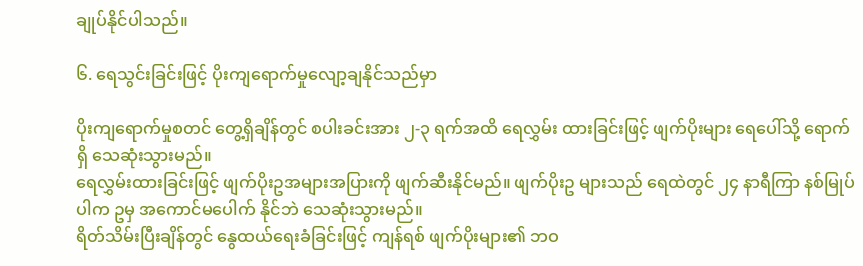ချုပ်နိုင်ပါသည်။

၆. ရေသွင်းခြင်းဖြင့် ပိုးကျရောက်မှုလျော့ချနိုင်သည်မှာ

ပိုးကျရောက်မှုစတင် တွေ့ရှိချိန်တွင် စပါးခင်းအား ၂-၃ ရက်အထိ ရေလွှမ်း ထားခြင်းဖြင့် ဖျက်ပိုးများ ရေပေါ်သို့ ရောက်ရှိ သေဆုံးသွားမည်။
ရေလွှမ်းထားခြင်းဖြင့် ဖျက်ပိုးဥအများအပြားကို ဖျက်ဆီးနိုင်မည်။ ဖျက်ပိုးဥ များသည် ရေထဲတွင် ၂၄ နာရီကြာ နစ်မြုပ်ပါက ဥမှ အကောင်မပေါက် နိုင်ဘဲ သေဆုံးသွားမည်။
ရိတ်သိမ်းပြီးချိန်တွင် နွေထယ်ရေးခံခြင်းဖြင့် ကျန်ရစ် ဖျက်ပိုးများ၏ ဘဝ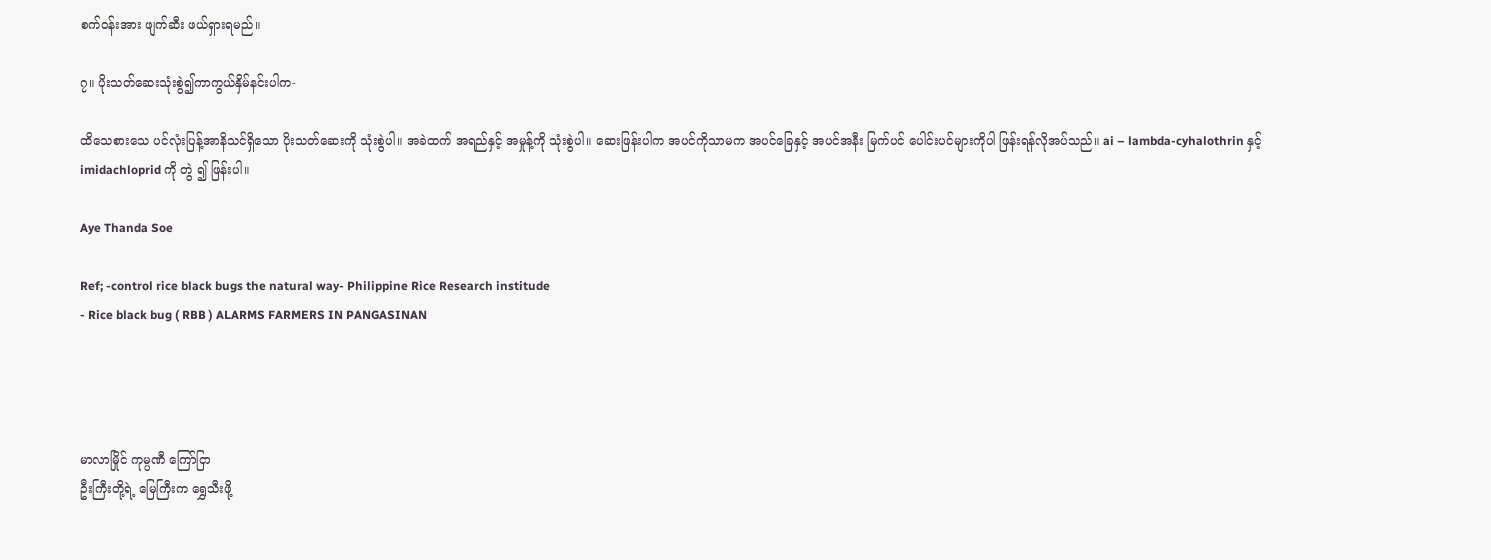စက်ဝန်းအား ဖျက်ဆီး ဖယ်ရှားရမည်။

၇။ ပိုးသတ်ဆေးသုံးစွဲ၍ကာကွယ်နှိမ်နင်းပါက-

ထိသေစားသေ ပင်လုံးပြန့်အာနိသင်ရှိသော ပိုးသတ်ဆေးကို သုံးစွဲပါ။ အခဲထက် အရည်နှင့် အမှုန့်ကို သုံးစွဲပါ။ ဆေးဖြန်းပါက အပင်ကိုသာမက အပင်ခြေနှင့် အပင်အနီး မြက်ပင် ပေါင်းပင်များကိုပါ ဖြန်းရန်လိုအပ်သည်။ ai – lambda-cyhalothrin နှင့် imidachloprid ကို တွဲ ၍ ဖြန်းပါ။

Aye Thanda Soe

Ref; -control rice black bugs the natural way- Philippine Rice Research institude
- Rice black bug ( RBB ) ALARMS FARMERS IN PANGASINAN




မာလာမြိုင် ကုမ္ပဏီ ကြော်ငြာ
ဦးကြီးတို့ရဲ့ မြေကြီးက ရွှေသီးဖို့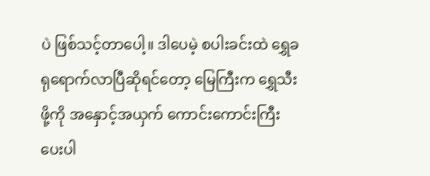ပဲ ဖြစ်သင့်တာပေါ့။ ဒါပေမဲ့ စပါးခင်းထဲ ရွှေခရုရောက်လာပြီဆိုရင်တော့ မြေကြီးက ရွှေသီးဖို့ကို အနှောင့်အယှက် ကောင်းကောင်းကြီးပေးပါ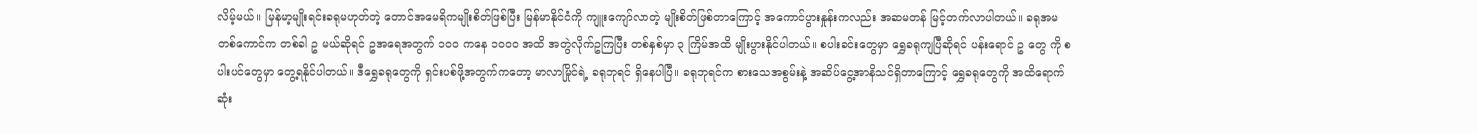လိမ့်မယ်။ မြန်မာ့မျိုးရင်းခရုမဟုတ်တဲ့ တောင်အမေရိကမျိုးစိတ်ဖြစ်ပြီး မြန်မာနိုင်ငံကို ကျူးကျော်လာတဲ့ မျိုးစိတ်ဖြစ်တာကြောင့် အကောင်ပွားနှုန်းကလည်း အဆမတန် မြင့်တက်လာပါတယ်။ ခရုအမ တစ်ကောင်က တစ်ခါ ဥ မယ်ဆိုရင် ဥအရေအတွက် ၁၀၀ ကနေ ၁၀၀၀ အထိ အတွဲလိုက်ဥကြပြီး တစ်နှစ်မှာ ၃ ကြိမ်အထိ မျိုးပွားနိုင်ပါတယ်။ စပါးခင်းတွေမှာ ရွှေခရုကျပြီဆိုရင် ပန်းရောင် ဥ တွေ ကို စပါးပင်တွေမှာ တွေ့ရနိုင်ပါတယ်။ ဒီရွှေခရုတွေကို ရှင်းပစ်ဖို့အတွက်ကတော့ မာလာမြိုင်ရဲ့ ခရုဘုရင် ရှိနေပါပြီ။ ခရုဘုရင်က စားသေအစွမ်းနဲ့ အဆိပ်ငွေ့အာနိသင်ရှိတာကြောင့် ရွှေခရုတွေကို အထိရောက်ဆုံး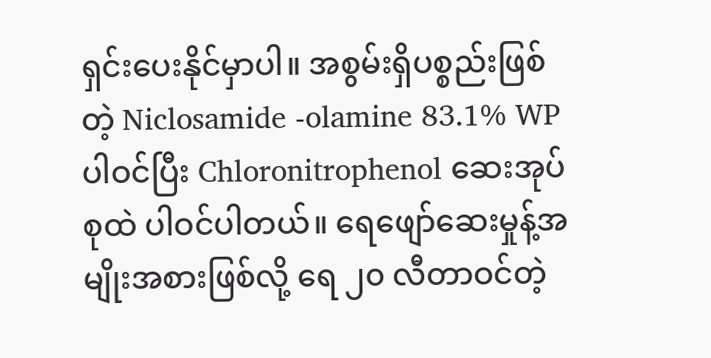ရှင်းပေးနိုင်မှာပါ။ အစွမ်းရှိပစ္စည်းဖြစ်တဲ့ Niclosamide -olamine 83.1% WP ပါဝင်ပြီး Chloronitrophenol ဆေးအုပ်စုထဲ ပါဝင်ပါတယ်။ ရေဖျော်ဆေးမှုန့်အမျိုးအစားဖြစ်လို့ ရေ ၂၀ လီတာဝင်တဲ့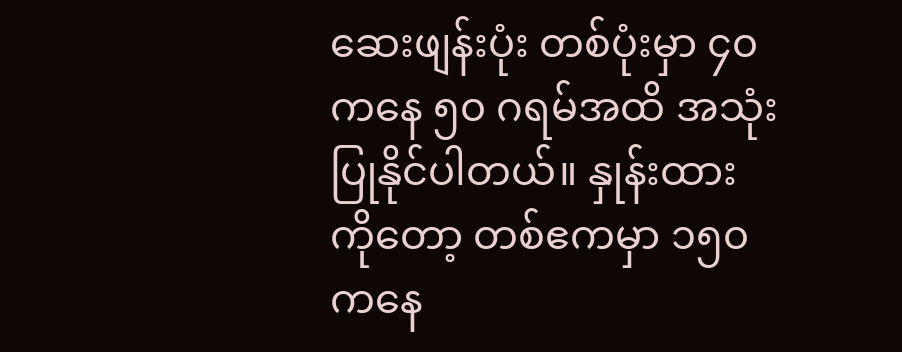ဆေးဖျန်းပုံး တစ်ပုံးမှာ ၄၀ ကနေ ၅၀ ဂရမ်အထိ အသုံးပြုနိုင်ပါတယ်။ နှုန်းထားကိုတော့ တစ်ဧကမှာ ၁၅၀ ကနေ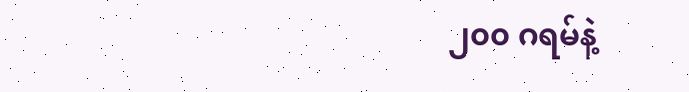၂၀၀ ဂရမ်နဲ့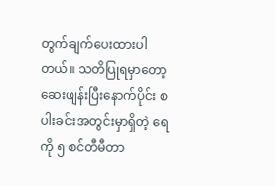တွက်ချက်ပေးထားပါတယ်။ သတိပြုရမှာတော့ ဆေးဖျန်းပြီးနောက်ပိုင်း စပါးခင်းအတွင်းမှာရှိတဲ့ ရေကို ၅ စင်တီမီတာ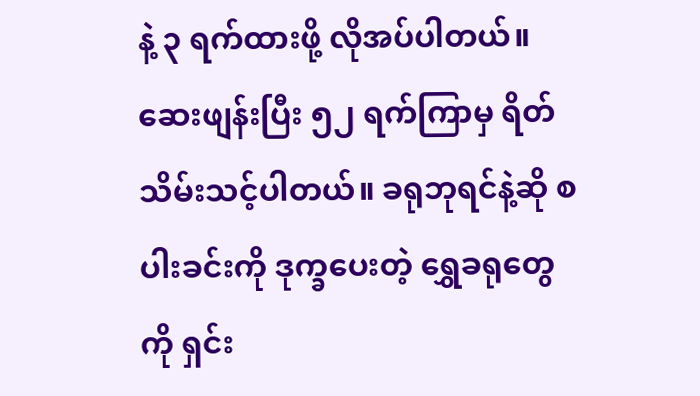နဲ့ ၃ ရက်ထားဖို့ လိုအပ်ပါတယ်။ ဆေးဖျန်းပြီး ၅၂ ရက်ကြာမှ ရိတ်သိမ်းသင့်ပါတယ်။ ခရုဘုရင်နဲ့ဆို စပါးခင်းကို ဒုက္ခပေးတဲ့ ရွှေခရုတွေကို ရှင်း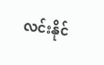လင်းနိုင်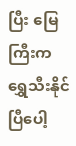ပြီး မြေကြီးက ရွှေသီးနိုင်ပြီပေါ့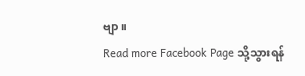ဗျာ။
Read more Facebook Page သို့သွားရန်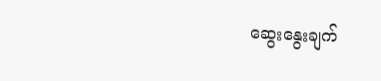ဆွေးနွေးချက်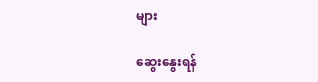များ

ဆွေးနွေးရန်